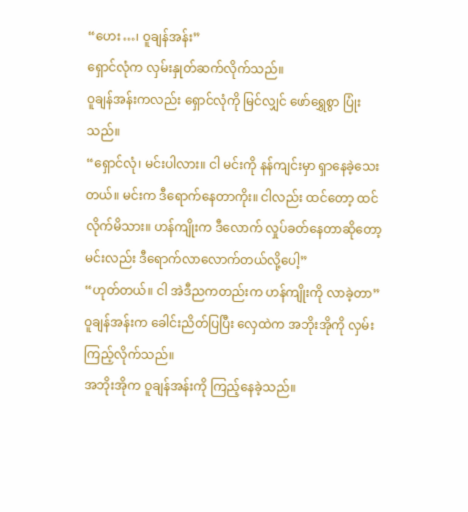“ဟေး…၊ ဝူချန်အန်း”
ရှောင်လုံက လှမ်းနှုတ်ဆက်လိုက်သည်။
ဝူချန်အန်းကလည်း ရှောင်လုံကို မြင်လျှင် ဖော်ရွှေစွာ ပြုံးသည်။
“ရှောင်လုံ၊ မင်းပါလား။ ငါ မင်းကို နန်ကျင်းမှာ ရှာနေခဲ့သေးတယ်။ မင်းက ဒီရောက်နေတာကိုး။ ငါလည်း ထင်တော့ ထင်လိုက်မိသား။ ဟန်ကျိုးက ဒီလောက် လှုပ်ခတ်နေတာဆိုတော့ မင်းလည်း ဒီရောက်လာလောက်တယ်လို့ပေါ့”
“ဟုတ်တယ်။ ငါ အဲဒီညကတည်းက ဟန်ကျိုးကို လာခဲ့တာ”
ဝူချန်အန်းက ခေါင်းညိတ်ပြပြီး လှေထဲက အဘိုးအိုကို လှမ်းကြည့်လိုက်သည်။
အဘိုးအိုက ဝူချန်အန်းကို ကြည့်နေခဲ့သည်။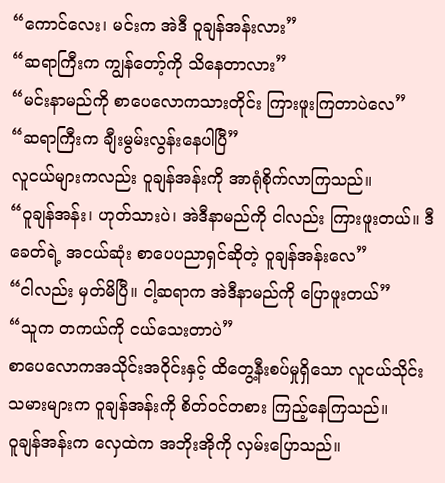“ကောင်လေး၊ မင်းက အဲဒီ ဝူချန်အန်းလား”
“ဆရာကြီးက ကျွန်တော့်ကို သိနေတာလား”
“မင်းနာမည်ကို စာပေလောကသားတိုင်း ကြားဖူးကြတာပဲလေ”
“ဆရာကြီးက ချီးမွမ်းလွန်းနေပါပြီ”
လူငယ်များကလည်း ဝူချန်အန်းကို အာရုံစိုက်လာကြသည်။
“ဝူချန်အန်း၊ ဟုတ်သားပဲ၊ အဲဒီနာမည်ကို ငါလည်း ကြားဖူးတယ်။ ဒီခေတ်ရဲ့ အငယ်ဆုံး စာပေပညာရှင်ဆိုတဲ့ ဝူချန်အန်းလေ”
“ငါလည်း မှတ်မိပြီ။ ငါ့ဆရာက အဲဒီနာမည်ကို ပြောဖူးတယ်”
“သူက တကယ်ကို ငယ်သေးတာပဲ”
စာပေလောကအသိုင်းအဝိုင်းနှင့် ထိတွေ့နီးစပ်မှုရှိသော လူငယ်သိုင်းသမားများက ဝူချန်အန်းကို စိတ်ဝင်တစား ကြည့်နေကြသည်။
ဝူချန်အန်းက လှေထဲက အဘိုးအိုကို လှမ်းပြောသည်။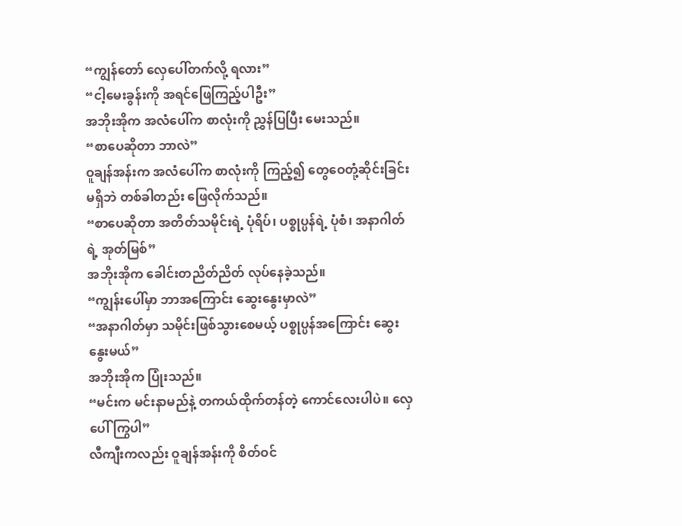“ကျွန်တော် လှေပေါ်တက်လို့ ရလား”
“ငါ့မေးခွန်းကို အရင်ဖြေကြည့်ပါဦး”
အဘိုးအိုက အလံပေါ်က စာလုံးကို ညွှန်ပြပြီး မေးသည်။
“စာပေဆိုတာ ဘာလဲ”
ဝူချန်အန်းက အလံပေါ်က စာလုံးကို ကြည့်၍ တွေဝေတုံ့ဆိုင်းခြင်း မရှိဘဲ တစ်ခါတည်း ဖြေလိုက်သည်။
“စာပေဆိုတာ အတိတ်သမိုင်းရဲ့ ပုံရိပ်၊ ပစ္စုပ္ပန်ရဲ့ ပုံစံ၊ အနာဂါတ်ရဲ့ အုတ်မြစ်”
အဘိုးအိုက ခေါင်းတညိတ်ညိတ် လုပ်နေခဲ့သည်။
“ကျွန်းပေါ်မှာ ဘာအကြောင်း ဆွေးနွေးမှာလဲ”
“အနာဂါတ်မှာ သမိုင်းဖြစ်သွားစေမယ့် ပစ္စုပ္ပန်အကြောင်း ဆွေးနွေးမယ်”
အဘိုးအိုက ပြုံးသည်။
“မင်းက မင်းနာမည်နဲ့ တကယ်ထိုက်တန်တဲ့ ကောင်လေးပါပဲ။ လှေပေါ် ကြွပါ”
လီကျီးကလည်း ဝူချန်အန်းကို စိတ်ဝင်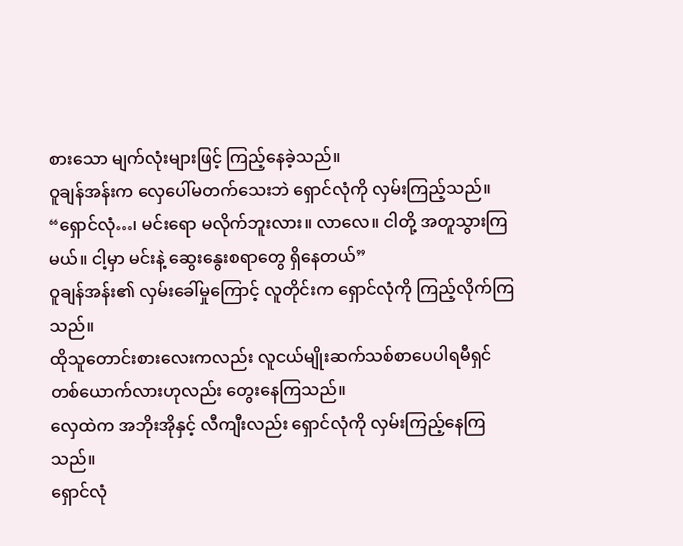စားသော မျက်လုံးများဖြင့် ကြည့်နေခဲ့သည်။
ဝူချန်အန်းက လှေပေါ်မတက်သေးဘဲ ရှောင်လုံကို လှမ်းကြည့်သည်။
“ရှောင်လုံ…၊ မင်းရော မလိုက်ဘူးလား။ လာလေ။ ငါတို့ အတူသွားကြမယ်။ ငါ့မှာ မင်းနဲ့ ဆွေးနွေးစရာတွေ ရှိနေတယ်”
ဝူချန်အန်း၏ လှမ်းခေါ်မှုကြောင့် လူတိုင်းက ရှောင်လုံကို ကြည့်လိုက်ကြသည်။
ထိုသူတောင်းစားလေးကလည်း လူငယ်မျိုးဆက်သစ်စာပေပါရမီရှင်တစ်ယောက်လားဟုလည်း တွေးနေကြသည်။
လှေထဲက အဘိုးအိုနှင့် လီကျီးလည်း ရှောင်လုံကို လှမ်းကြည့်နေကြသည်။
ရှောင်လုံ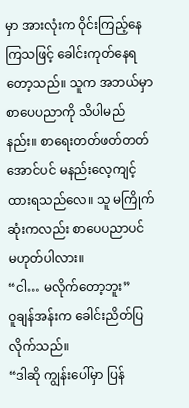မှာ အားလုံးက ဝိုင်းကြည့်နေကြသဖြင့် ခေါင်းကုတ်နေရတော့သည်။ သူက အဘယ်မှာ စာပေပညာကို သိပါမည်နည်း။ စာရေးတတ်ဖတ်တတ်အောင်ပင် မနည်းလေ့ကျင့်ထားရသည်လေ။ သူ မကြိုက်ဆုံးကလည်း စာပေပညာပင် မဟုတ်ပါလား။
“ငါ… မလိုက်တော့ဘူး”
ဝူချန်အန်းက ခေါင်းညိတ်ပြလိုက်သည်။
“ဒါဆို ကျွန်းပေါ်မှာ ပြန်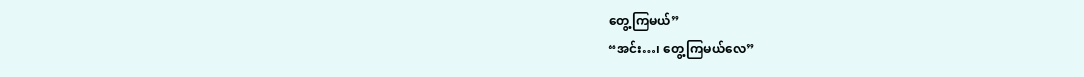တွေ့ကြမယ်”
“အင်း…၊ တွေ့ကြမယ်လေ”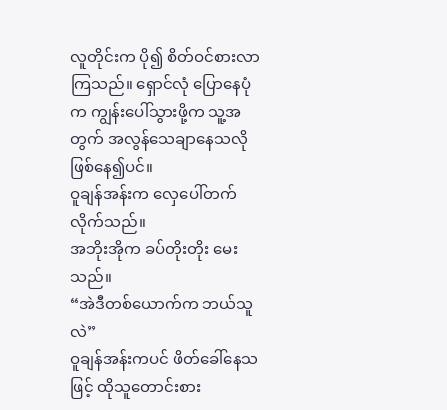လူတိုင်းက ပို၍ စိတ်ဝင်စားလာကြသည်။ ရှောင်လုံ ပြောနေပုံက ကျွန်းပေါ်သွားဖို့က သူ့အတွက် အလွန်သေချာနေသလို ဖြစ်နေ၍ပင်။
ဝူချန်အန်းက လှေပေါ်တက်လိုက်သည်။
အဘိုးအိုက ခပ်တိုးတိုး မေးသည်။
“အဲဒီတစ်ယောက်က ဘယ်သူလဲ”
ဝူချန်အန်းကပင် ဖိတ်ခေါ်နေသဖြင့် ထိုသူတောင်းစား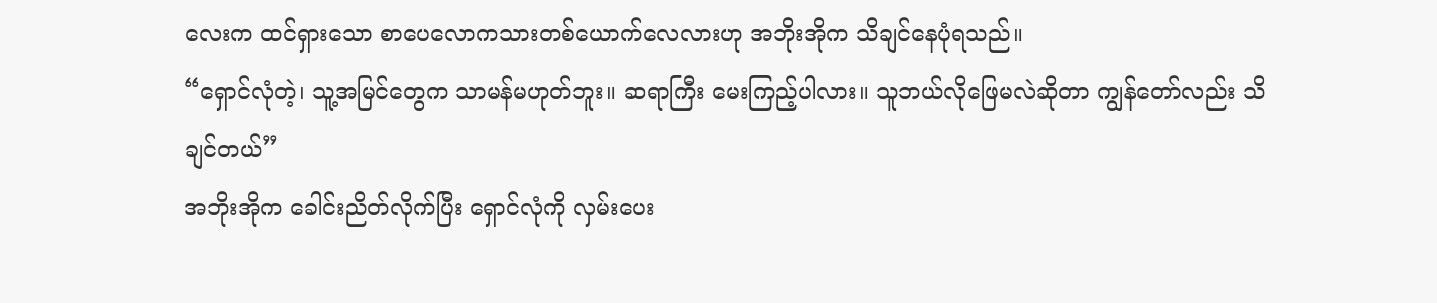လေးက ထင်ရှားသော စာပေလောကသားတစ်ယောက်လေလားဟု အဘိုးအိုက သိချင်နေပုံရသည်။
“ရှောင်လုံတဲ့၊ သူ့အမြင်တွေက သာမန်မဟုတ်ဘူး။ ဆရာကြီး မေးကြည့်ပါလား။ သူဘယ်လိုဖြေမလဲဆိုတာ ကျွန်တော်လည်း သိချင်တယ်”
အဘိုးအိုက ခေါင်းညိတ်လိုက်ပြီး ရှောင်လုံကို လှမ်းပေး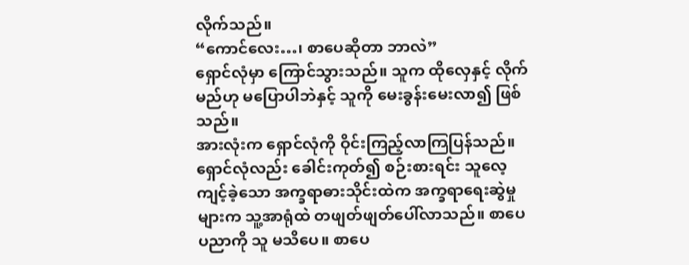လိုက်သည်။
“ကောင်လေး…၊ စာပေဆိုတာ ဘာလဲ”
ရှောင်လုံမှာ ကြောင်သွားသည်။ သူက ထိုလှေနှင့် လိုက်မည်ဟု မပြောပါဘဲနှင့် သူကို မေးခွန်းမေးလာ၍ ဖြစ်သည်။
အားလုံးက ရှောင်လုံကို ဝိုင်းကြည့်လာကြပြန်သည်။
ရှောင်လုံလည်း ခေါင်းကုတ်၍ စဉ်းစားရင်း သူလေ့ကျင့်ခဲ့သော အက္ခရာဓားသိုင်းထဲက အက္ခရာရေးဆွဲမှုများက သူ့အာရုံထဲ တဖျတ်ဖျတ်ပေါ်လာသည်။ စာပေပညာကို သူ မသိပေ။ စာပေ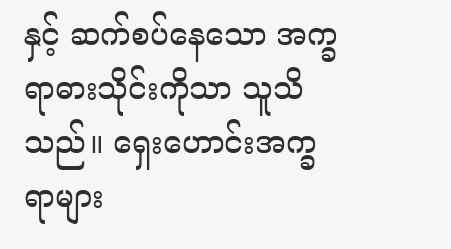နှင့် ဆက်စပ်နေသော အက္ခရာဓားသိုင်းကိုသာ သူသိသည်။ ရှေးဟောင်းအက္ခရာများ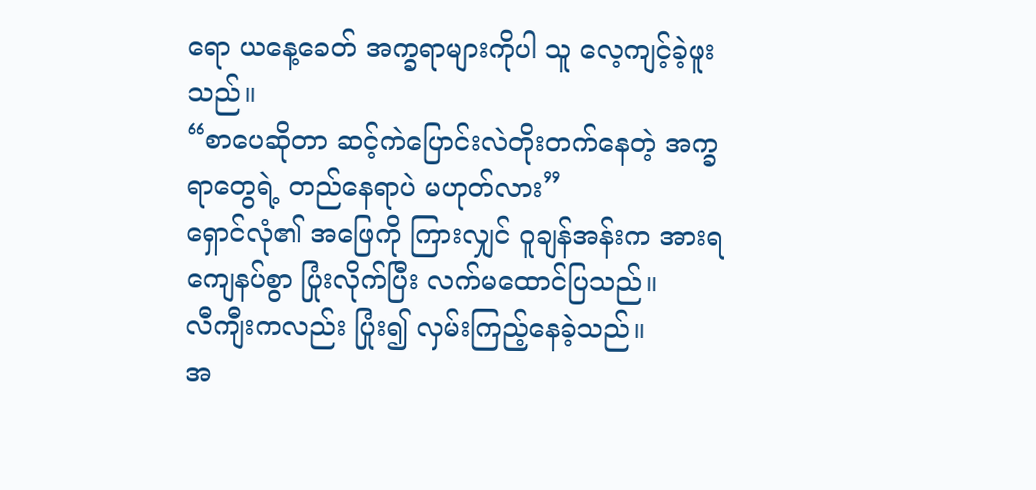ရော ယနေ့ခေတ် အက္ခရာများကိုပါ သူ လေ့ကျင့်ခဲ့ဖူးသည်။
“စာပေဆိုတာ ဆင့်ကဲပြောင်းလဲတိုးတက်နေတဲ့ အက္ခရာတွေရဲ့ တည်နေရာပဲ မဟုတ်လား”
ရှောင်လုံ၏ အဖြေကို ကြားလျှင် ဝူချန်အန်းက အားရကျေနပ်စွာ ပြုံးလိုက်ပြီး လက်မထောင်ပြသည်။
လီကျီးကလည်း ပြုံး၍ လှမ်းကြည့်နေခဲ့သည်။
အ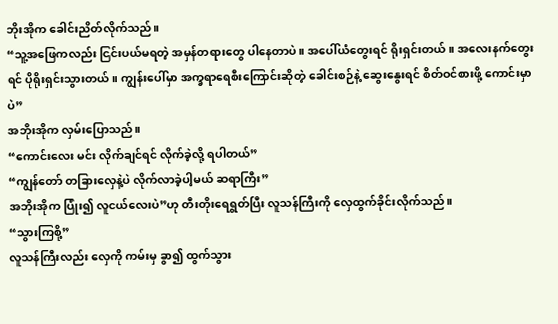ဘိုးအိုက ခေါင်းညိတ်လိုက်သည်။
“သူ့အဖြေကလည်း ငြင်းပယ်မရတဲ့ အမှန်တရားတွေ ပါနေတာပဲ။ အပေါ်ယံတွေးရင် ရိုးရှင်းတယ်။ အလေးနက်တွေးရင် ပိုရိုးရှင်းသွားတယ်။ ကျွန်းပေါ်မှာ အက္ခရာရေစီးကြောင်းဆိုတဲ့ ခေါင်းစဉ်နဲ့ ဆွေးနွေးရင် စိတ်ဝင်စားဖို့ ကောင်းမှာပဲ”
အဘိုးအိုက လှမ်းပြောသည်။
“ကောင်းလေး မင်း လိုက်ချင်ရင် လိုက်ခဲ့လို့ ရပါတယ်”
“ကျွန်တော် တခြားလှေနဲ့ပဲ လိုက်လာခဲ့ပါ့မယ် ဆရာကြီး”
အဘိုးအိုက ပြုံး၍ လူငယ်လေးပဲ”ဟု တီးတိုးရေရွတ်ပြီး လူသန်ကြီးကို လှေထွက်ခိုင်းလိုက်သည်။
“သွားကြစို့”
လူသန်ကြီးလည်း လှေကို ကမ်းမှ ခွာ၍ ထွက်သွား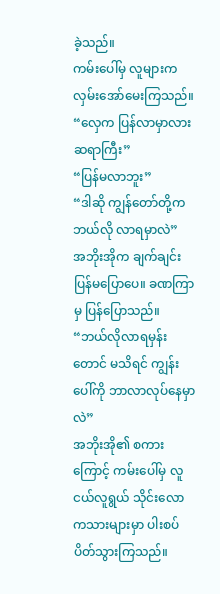ခဲ့သည်။
ကမ်းပေါ်မှ လူများက လှမ်းအော်မေးကြသည်။
“လှေက ပြန်လာမှာလား ဆရာကြီး”
“ပြန်မလာဘူး”
“ဒါဆို ကျွန်တော်တို့က ဘယ်လို လာရမှာလဲ”
အဘိုးအိုက ချက်ချင်း ပြန်မပြောပေ။ ခဏကြာမှ ပြန်ပြောသည်။
“ဘယ်လိုလာရမှန်းတောင် မသိရင် ကျွန်းပေါ်ကို ဘာလာလုပ်နေမှာလဲ”
အဘိုးအို၏ စကားကြောင့် ကမ်းပေါ်မှ လူငယ်လူရွယ် သိုင်းလောကသားများမှာ ပါးစပ်ပိတ်သွားကြသည်။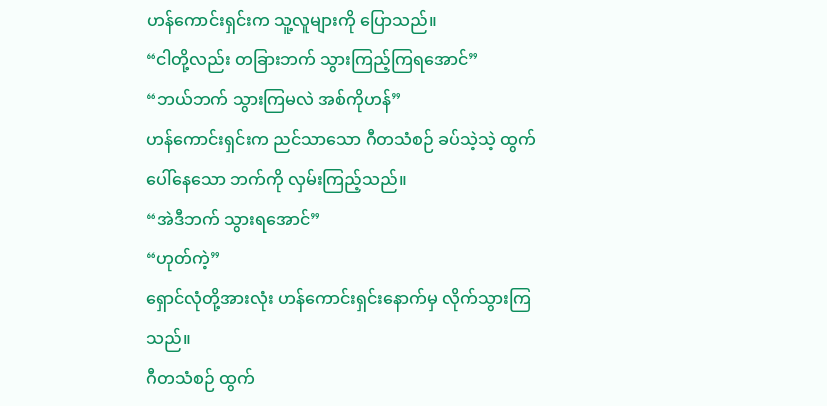ဟန်ကောင်းရှင်းက သူ့လူများကို ပြောသည်။
“ငါတို့လည်း တခြားဘက် သွားကြည့်ကြရအောင်”
“ဘယ်ဘက် သွားကြမလဲ အစ်ကိုဟန်”
ဟန်ကောင်းရှင်းက ညင်သာသော ဂီတသံစဉ် ခပ်သဲ့သဲ့ ထွက်ပေါ်နေသော ဘက်ကို လှမ်းကြည့်သည်။
“အဲဒီဘက် သွားရအောင်”
“ဟုတ်ကဲ့”
ရှောင်လုံတို့အားလုံး ဟန်ကောင်းရှင်းနောက်မှ လိုက်သွားကြသည်။
ဂီတသံစဉ် ထွက်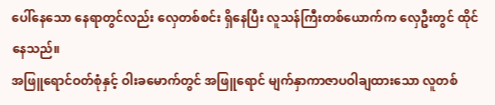ပေါ်နေသော နေရာတွင်လည်း လှေတစ်စင်း ရှိနေပြီး လူသန်ကြီးတစ်ယောက်က လှေဦးတွင် ထိုင်နေသည်။
အဖြူရောင်ဝတ်စုံနှင့် ဝါးခမောက်တွင် အဖြူရောင် မျက်နှာကာဇာပဝါချထားသော လူတစ်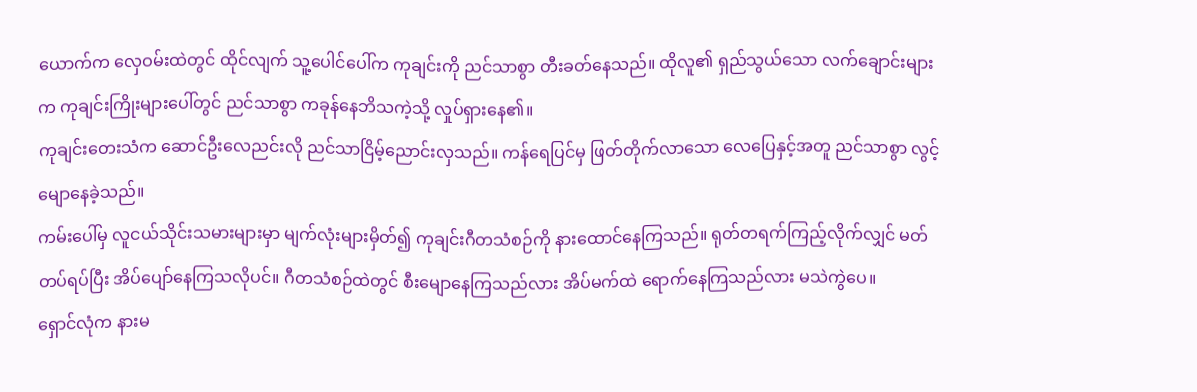ယောက်က လှေဝမ်းထဲတွင် ထိုင်လျက် သူ့ပေါင်ပေါ်က ကုချင်းကို ညင်သာစွာ တီးခတ်နေသည်။ ထိုလူ၏ ရှည်သွယ်သော လက်ချောင်းများက ကုချင်းကြိုးများပေါ်တွင် ညင်သာစွာ ကခုန်နေဘိသကဲ့သို့ လှုပ်ရှားနေ၏။
ကုချင်းတေးသံက ဆောင်ဦးလေညင်းလို ညင်သာငြိမ့်ညောင်းလှသည်။ ကန်ရေပြင်မှ ဖြတ်တိုက်လာသော လေပြေနှင့်အတူ ညင်သာစွာ လွင့်မျောနေခဲ့သည်။
ကမ်းပေါ်မှ လူငယ်သိုင်းသမားများမှာ မျက်လုံးများမှိတ်၍ ကုချင်းဂီတသံစဉ်ကို နားထောင်နေကြသည်။ ရုတ်တရက်ကြည့်လိုက်လျှင် မတ်တပ်ရပ်ပြီး အိပ်ပျော်နေကြသလိုပင်။ ဂီတသံစဉ်ထဲတွင် စီးမျောနေကြသည်လား အိပ်မက်ထဲ ရောက်နေကြသည်လား မသဲကွဲပေ။
ရှောင်လုံက နားမ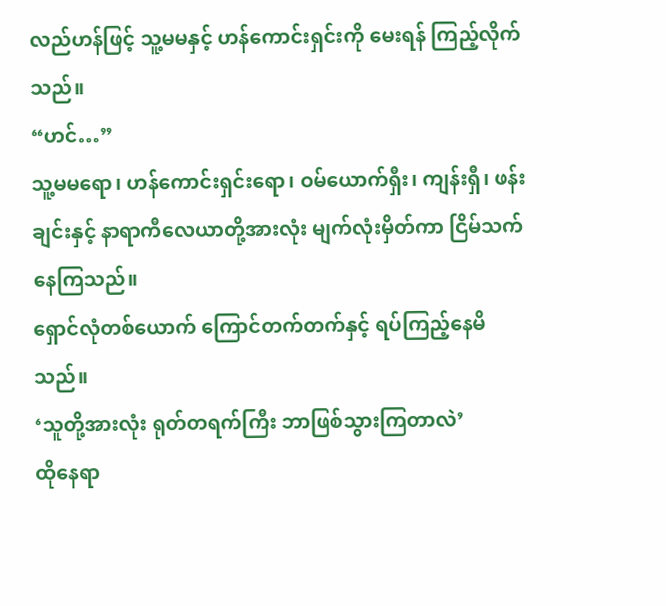လည်ဟန်ဖြင့် သူ့မမနှင့် ဟန်ကောင်းရှင်းကို မေးရန် ကြည့်လိုက်သည်။
“ဟင်…”
သူ့မမရော၊ ဟန်ကောင်းရှင်းရော၊ ဝမ်ယောက်ရှီး၊ ကျန်းရှီ၊ ဖန်းချင်းနှင့် နာရာကီလေယာတို့အားလုံး မျက်လုံးမှိတ်ကာ ငြိမ်သက်နေကြသည်။
ရှောင်လုံတစ်ယောက် ကြောင်တက်တက်နှင့် ရပ်ကြည့်နေမိသည်။
‘သူတို့အားလုံး ရုတ်တရက်ကြီး ဘာဖြစ်သွားကြတာလဲ’
ထိုနေရာ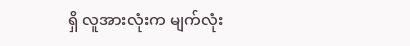ရှိ လူအားလုံးက မျက်လုံး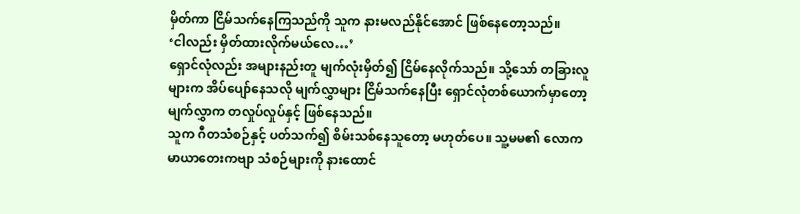မှိတ်ကာ ငြိမ်သက်နေကြသည်ကို သူက နားမလည်နိုင်အောင် ဖြစ်နေတော့သည်။
‘ငါလည်း မှိတ်ထားလိုက်မယ်လေ…’
ရှောင်လုံလည်း အများနည်းတူ မျက်လုံးမှိတ်၍ ငြိမ်နေလိုက်သည်။ သို့သော် တခြားလူများက အိပ်ပျော်နေသလို မျက်လွှာများ ငြိမ်သက်နေပြီး ရှောင်လုံတစ်ယောက်မှာတော့ မျက်လွှာက တလှုပ်လှုပ်နှင့် ဖြစ်နေသည်။
သူက ဂီတသံစဉ်နှင့် ပတ်သက်၍ စိမ်းသစ်နေသူတော့ မဟုတ်ပေ။ သူ့မမ၏ လောကမာယာတေးကဗျာ သံစဉ်များကို နားထောင်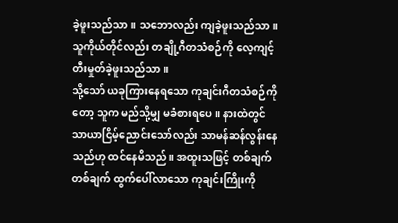ခဲ့ဖူးသည်သာ။ သဘောလည်း ကျခဲ့ဖူးသည်သာ။ သူကိုယ်တိုင်လည်း တချို့ဂီတသံစဉ်ကို လေ့ကျင့်တီးမှုတ်ခဲ့ဖူးသည်သာ။
သို့သော် ယခုကြားနေရသော ကုချင်းဂီတသံစဉ်ကိုတော့ သူက မည်သို့မျှ မခံစားရပေ။ နားထဲတွင် သာယာငြိမ့်ညောင်းသော်လည်း သာမန်ဆန်လွန်းနေသည်ဟု ထင်နေမိသည်။ အထူးသဖြင့် တစ်ချက်တစ်ချက် ထွက်ပေါ်လာသော ကုချင်းကြိုးကို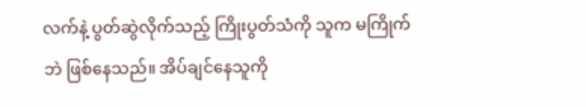လက်နဲ့ ပွတ်ဆွဲလိုက်သည့် ကြိုးပွတ်သံကို သူက မကြိုက်ဘဲ ဖြစ်နေသည်။ အိပ်ချင်နေသူကို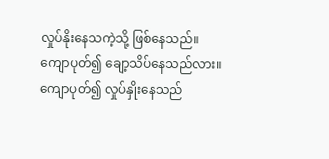လှုပ်နိုးနေသကဲ့သို့ ဖြစ်နေသည်။
ကျောပုတ်၍ ချော့သိပ်နေသည်လား။ ကျောပုတ်၍ လှုပ်နှိုးနေသည်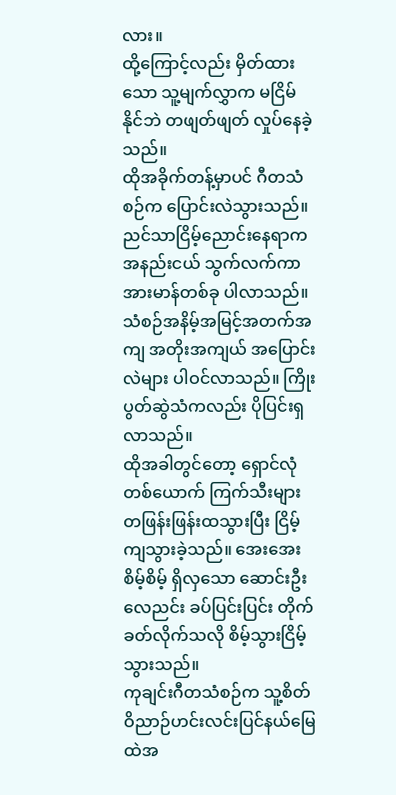လား။
ထို့ကြောင့်လည်း မှိတ်ထားသော သူ့မျက်လွှာက မငြိမ်နိုင်ဘဲ တဖျတ်ဖျတ် လှုပ်နေခဲ့သည်။
ထိုအခိုက်တန့်မှာပင် ဂီတသံစဉ်က ပြောင်းလဲသွားသည်။ ညင်သာငြိမ့်ညောင်းနေရာက အနည်းငယ် သွက်လက်ကာ အားမာန်တစ်ခု ပါလာသည်။ သံစဉ်အနိမ့်အမြင့်အတက်အကျ အတိုးအကျယ် အပြောင်းလဲများ ပါဝင်လာသည်။ ကြိုးပွတ်ဆွဲသံကလည်း ပိုပြင်းရှလာသည်။
ထိုအခါတွင်တော့ ရှောင်လုံတစ်ယောက် ကြက်သီးများ တဖြန်းဖြန်းထသွားပြီး ငြိမ့်ကျသွားခဲ့သည်။ အေးအေးစိမ့်စိမ့် ရှိလှသော ဆောင်းဦးလေညင်း ခပ်ပြင်းပြင်း တိုက်ခတ်လိုက်သလို စိမ့်သွားငြိမ့်သွားသည်။
ကုချင်းဂီတသံစဉ်က သူ့စိတ်ဝိညာဉ်ဟင်းလင်းပြင်နယ်မြေထဲအ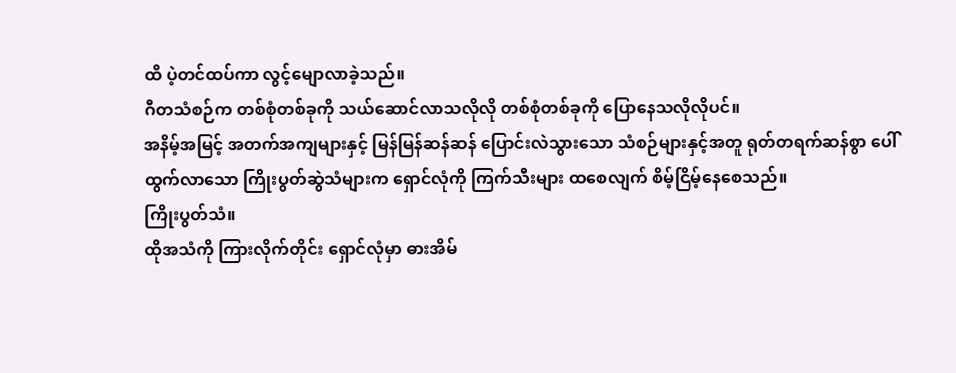ထိ ပဲ့တင်ထပ်ကာ လွင့်မျောလာခဲ့သည်။
ဂီတသံစဉ်က တစ်စုံတစ်ခုကို သယ်ဆောင်လာသလိုလို တစ်စုံတစ်ခုကို ပြောနေသလိုလိုပင်။
အနိမ့်အမြင့် အတက်အကျများနှင့် မြန်မြန်ဆန်ဆန် ပြောင်းလဲသွားသော သံစဉ်များနှင့်အတူ ရုတ်တရက်ဆန်စွာ ပေါ်ထွက်လာသော ကြိုးပွတ်ဆွဲသံများက ရှောင်လုံကို ကြက်သီးများ ထစေလျက် စိမ့်ငြိမ့်နေစေသည်။
ကြိုးပွတ်သံ။
ထိုအသံကို ကြားလိုက်တိုင်း ရှောင်လုံမှာ ဓားအိမ်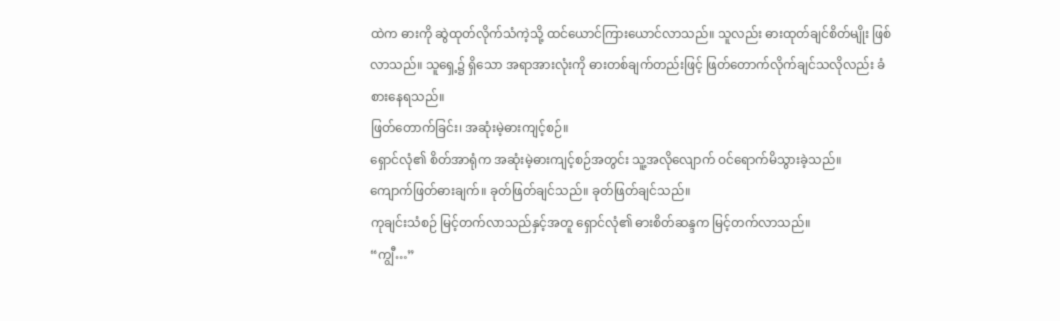ထဲက ဓားကို ဆွဲထုတ်လိုက်သံကဲ့သို့ ထင်ယောင်ကြားယောင်လာသည်။ သူလည်း ဓားထုတ်ချင်စိတ်မျိုး ဖြစ်လာသည်။ သူရှေ့၌ ရှိသော အရာအားလုံးကို ဓားတစ်ချက်တည်းဖြင့် ဖြတ်တောက်လိုက်ချင်သလိုလည်း ခံစားနေရသည်။
ဖြတ်တောက်ခြင်း၊ အဆုံးမဲ့ဓားကျင့်စဉ်။
ရှောင်လုံ၏ စိတ်အာရုံက အဆုံးမဲ့ဓားကျင့်စဉ်အတွင်း သူ့အလိုလျောက် ဝင်ရောက်မိသွားခဲ့သည်။
ကျောက်ဖြတ်ဓားချက်။ ခုတ်ဖြတ်ချင်သည်။ ခုတ်ဖြတ်ချင်သည်။
ကုချင်းသံစဉ် မြင့်တက်လာသည်နှင့်အတူ ရှောင်လုံ၏ ဓားစိတ်ဆန္ဒက မြင့်တက်လာသည်။
“ကျွီ…”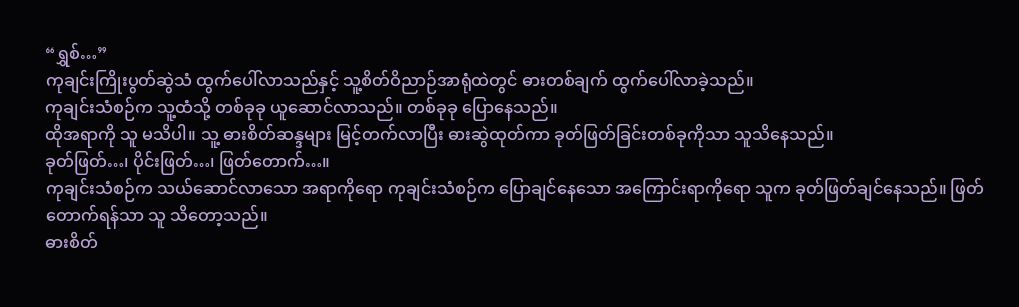“ရွှစ်…”
ကုချင်းကြိုးပွတ်ဆွဲသံ ထွက်ပေါ်လာသည်နှင့် သူ့စိတ်ဝိညာဉ်အာရုံထဲတွင် ဓားတစ်ချက် ထွက်ပေါ်လာခဲ့သည်။
ကုချင်းသံစဉ်က သူ့ထံသို့ တစ်ခုခု ယူဆောင်လာသည်။ တစ်ခုခု ပြောနေသည်။
ထိုအရာကို သူ မသိပါ။ သူ့ ဓားစိတ်ဆန္ဒများ မြင့်တက်လာပြီး ဓားဆွဲထုတ်ကာ ခုတ်ဖြတ်ခြင်းတစ်ခုကိုသာ သူသိနေသည်။
ခုတ်ဖြတ်…၊ ပိုင်းဖြတ်…၊ ဖြတ်တောက်…။
ကုချင်းသံစဉ်က သယ်ဆောင်လာသော အရာကိုရော ကုချင်းသံစဉ်က ပြောချင်နေသော အကြောင်းရာကိုရော သူက ခုတ်ဖြတ်ချင်နေသည်။ ဖြတ်တောက်ရန်သာ သူ သိတော့သည်။
ဓားစိတ်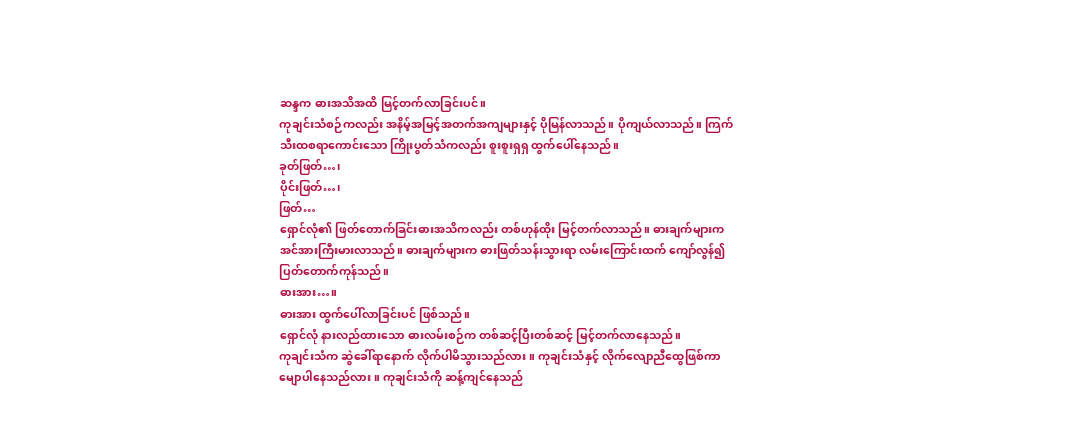ဆန္ဒက ဓားအသိအထိ မြင့်တက်လာခြင်းပင်။
ကုချင်းသံစဉ်ကလည်း အနိမ့်အမြင့်အတက်အကျများနှင့် ပိုမြန်လာသည်။ ပိုကျယ်လာသည်။ ကြက်သီးထစရာကောင်းသော ကြိုးပွတ်သံကလည်း စူးစူးရှရှ ထွက်ပေါ်နေသည်။
ခုတ်ဖြတ်…၊
ပိုင်းဖြတ်…၊
ဖြတ်…
ရှောင်လုံ၏ ဖြတ်တောက်ခြင်းဓားအသိကလည်း တစ်ဟုန်ထိုး မြင့်တက်လာသည်။ ဓားချက်များက အင်အားကြီးမားလာသည်။ ဓားချက်များက ဓားဖြတ်သန်းသွားရာ လမ်းကြောင်းထက် ကျော်လွန်၍ ပြတ်တောက်ကုန်သည်။
ဓားအား…။
ဓားအား ထွက်ပေါ်လာခြင်းပင် ဖြစ်သည်။
ရှောင်လုံ နားလည်ထားသော ဓားလမ်းစဉ်က တစ်ဆင့်ပြီးတစ်ဆင့် မြင့်တက်လာနေသည်။
ကုချင်းသံက ဆွဲခေါ်ရာနောက် လိုက်ပါမိသွားသည်လား။ ကုချင်းသံနှင့် လိုက်လျောညီထွေဖြစ်ကာ မျောပါနေသည်လား။ ကုချင်းသံကို ဆန့်ကျင်နေသည်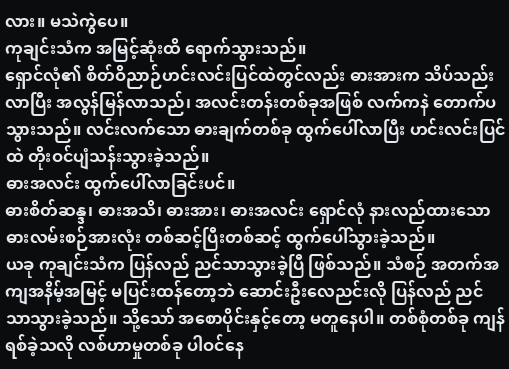လား။ မသဲကွဲပေ။
ကုချင်းသံက အမြင့်ဆုံးထိ ရောက်သွားသည်။
ရှောင်လုံ၏ စိတ်ဝိညာဉ်ဟင်းလင်းပြင်ထဲတွင်လည်း ဓားအားက သိပ်သည်းလာပြီး အလွန်မြန်လာသည်၊ အလင်းတန်းတစ်ခုအဖြစ် လက်ကနဲ တောက်ပသွားသည်။ လင်းလက်သော ဓားချက်တစ်ခု ထွက်ပေါ်လာပြီး ဟင်းလင်းပြင်ထဲ တိုးဝင်ပျံသန်းသွားခဲ့သည်။
ဓားအလင်း ထွက်ပေါ်လာခြင်းပင်။
ဓားစိတ်ဆန္ဒ၊ ဓားအသိ၊ ဓားအား၊ ဓားအလင်း ရှောင်လုံ နားလည်ထားသော ဓားလမ်းစဉ်အားလုံး တစ်ဆင့်ပြီးတစ်ဆင့် ထွက်ပေါ်သွားခဲ့သည်။
ယခု ကုချင်းသံက ပြန်လည် ညင်သာသွားခဲ့ပြီ ဖြစ်သည်။ သံစဉ် အတက်အကျအနိမ့်အမြင့် မပြင်းထန်တော့ဘဲ ဆောင်းဦးလေညင်းလို ပြန်လည် ညင်သာသွားခဲ့သည်။ သို့သော် အစောပိုင်းနှင့်တော့ မတူနေပါ။ တစ်စုံတစ်ခု ကျန်ရစ်ခဲ့သလို လစ်ဟာမှုတစ်ခု ပါဝင်နေ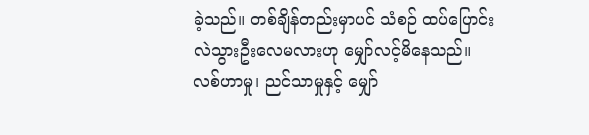ခဲ့သည်။ တစ်ချိန်တည်းမှာပင် သံစဉ် ထပ်ပြောင်းလဲသွားဦးလေမလားဟု မျှော်လင့်မိနေသည်။
လစ်ဟာမှု၊ ညင်သာမှုနှင့် မျှော်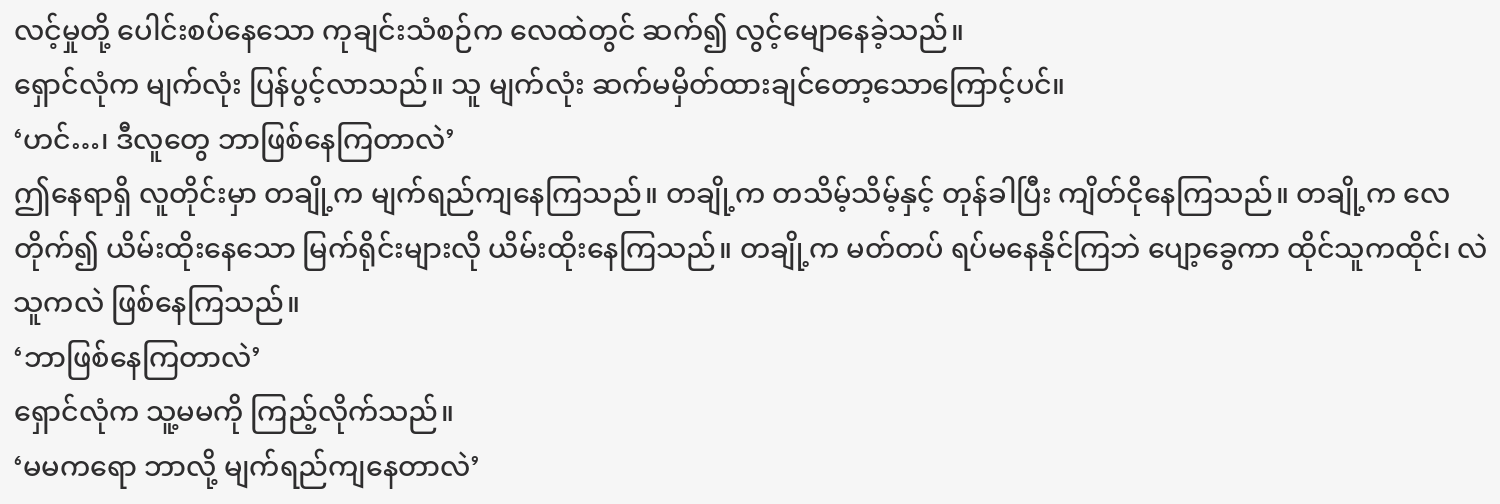လင့်မှုတို့ ပေါင်းစပ်နေသော ကုချင်းသံစဉ်က လေထဲတွင် ဆက်၍ လွင့်မျောနေခဲ့သည်။
ရှောင်လုံက မျက်လုံး ပြန်ပွင့်လာသည်။ သူ မျက်လုံး ဆက်မမှိတ်ထားချင်တော့သောကြောင့်ပင်။
‘ဟင်…၊ ဒီလူတွေ ဘာဖြစ်နေကြတာလဲ’
ဤနေရာရှိ လူတိုင်းမှာ တချို့က မျက်ရည်ကျနေကြသည်။ တချို့က တသိမ့်သိမ့်နှင့် တုန်ခါပြီး ကျိတ်ငိုနေကြသည်။ တချို့က လေတိုက်၍ ယိမ်းထိုးနေသော မြက်ရိုင်းများလို ယိမ်းထိုးနေကြသည်။ တချို့က မတ်တပ် ရပ်မနေနိုင်ကြဘဲ ပျော့ခွေကာ ထိုင်သူကထိုင်၊ လဲသူကလဲ ဖြစ်နေကြသည်။
‘ဘာဖြစ်နေကြတာလဲ’
ရှောင်လုံက သူ့မမကို ကြည့်လိုက်သည်။
‘မမကရော ဘာလို့ မျက်ရည်ကျနေတာလဲ’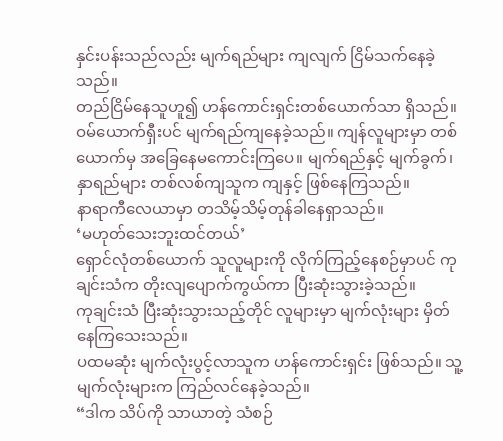နှင်းပန်းသည်လည်း မျက်ရည်များ ကျလျက် ငြိမ်သက်နေခဲ့သည်။
တည်ငြိမ်နေသူဟူ၍ ဟန်ကောင်းရှင်းတစ်ယောက်သာ ရှိသည်။ ဝမ်ယောက်ရှီးပင် မျက်ရည်ကျနေခဲ့သည်။ ကျန်လူများမှာ တစ်ယောက်မှ အခြေနေမကောင်းကြပေ။ မျက်ရည်နှင့် မျက်ခွက်၊ နှာရည်များ တစ်လစ်ကျသူက ကျနှင့် ဖြစ်နေကြသည်။
နာရာကီလေယာမှာ တသိမ့်သိမ့်တုန်ခါနေရှာသည်။
‘မဟုတ်သေးဘူးထင်တယ်’
ရှောင်လုံတစ်ယောက် သူလူများကို လိုက်ကြည့်နေစဉ်မှာပင် ကုချင်းသံက တိုးလျပျောက်ကွယ်ကာ ပြီးဆုံးသွားခဲ့သည်။
ကုချင်းသံ ပြီးဆုံးသွားသည့်တိုင် လူများမှာ မျက်လုံးများ မှိတ်နေကြသေးသည်။
ပထမဆုံး မျက်လုံးပွင့်လာသူက ဟန်ကောင်းရှင်း ဖြစ်သည်။ သူ့မျက်လုံးများက ကြည်လင်နေခဲ့သည်။
“ဒါက သိပ်ကို သာယာတဲ့ သံစဉ်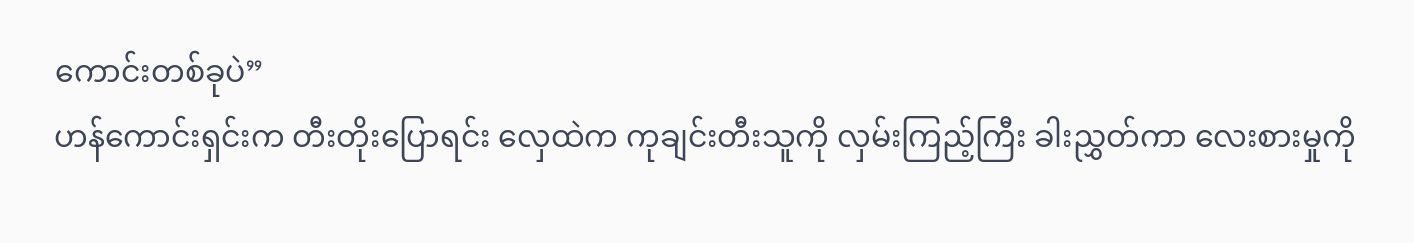ကောင်းတစ်ခုပဲ”
ဟန်ကောင်းရှင်းက တီးတိုးပြောရင်း လှေထဲက ကုချင်းတီးသူကို လှမ်းကြည့်ကြီး ခါးညွှတ်ကာ လေးစားမှုကို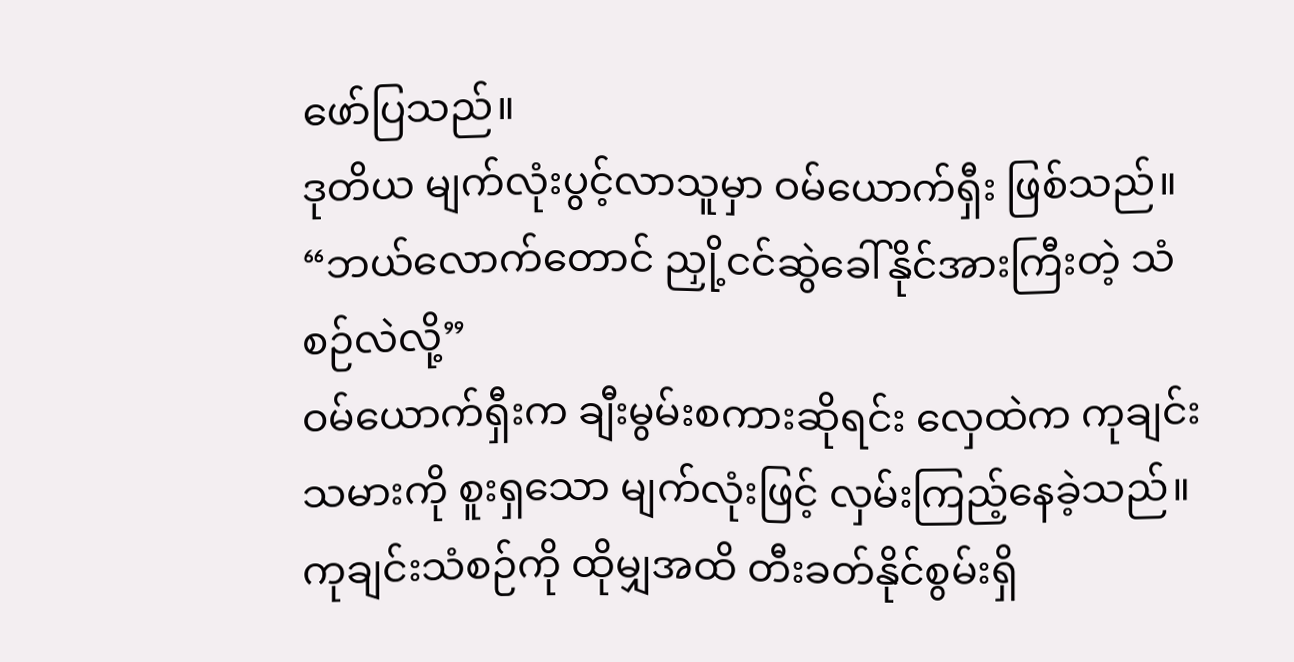ဖော်ပြသည်။
ဒုတိယ မျက်လုံးပွင့်လာသူမှာ ဝမ်ယောက်ရှီး ဖြစ်သည်။
“ဘယ်လောက်တောင် ညှို့ငင်ဆွဲခေါ်နိုင်အားကြီးတဲ့ သံစဉ်လဲလို့”
ဝမ်ယောက်ရှီးက ချီးမွမ်းစကားဆိုရင်း လှေထဲက ကုချင်းသမားကို စူးရှသော မျက်လုံးဖြင့် လှမ်းကြည့်နေခဲ့သည်။ ကုချင်းသံစဉ်ကို ထိုမျှအထိ တီးခတ်နိုင်စွမ်းရှိ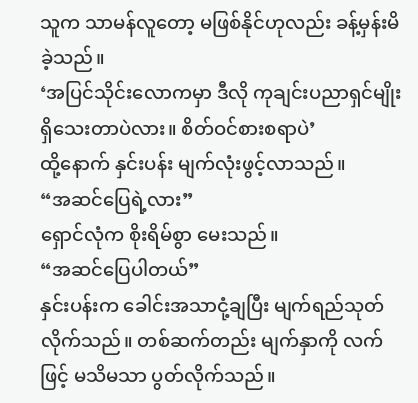သူက သာမန်လူတော့ မဖြစ်နိုင်ဟုလည်း ခန့်မှန်းမိခဲ့သည်။
‘အပြင်သိုင်းလောကမှာ ဒီလို ကုချင်းပညာရှင်မျိုး ရှိသေးတာပဲလား။ စိတ်ဝင်စားစရာပဲ’
ထို့နောက် နှင်းပန်း မျက်လုံးဖွင့်လာသည်။
“အဆင်ပြေရဲ့လား”
ရှောင်လုံက စိုးရိမ်စွာ မေးသည်။
“အဆင်ပြေပါတယ်”
နှင်းပန်းက ခေါင်းအသာငုံ့ချပြီး မျက်ရည်သုတ်လိုက်သည်။ တစ်ဆက်တည်း မျက်နှာကို လက်ဖြင့် မသိမသာ ပွတ်လိုက်သည်။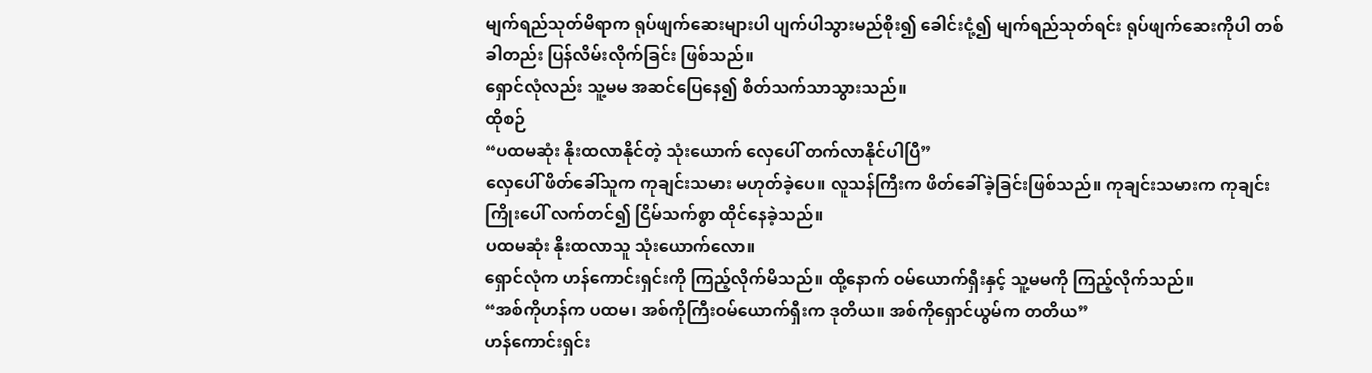မျက်ရည်သုတ်မိရာက ရုပ်ဖျက်ဆေးများပါ ပျက်ပါသွားမည်စိုး၍ ခေါင်းငုံ့၍ မျက်ရည်သုတ်ရင်း ရုပ်ဖျက်ဆေးကိုပါ တစ်ခါတည်း ပြန်လိမ်းလိုက်ခြင်း ဖြစ်သည်။
ရှောင်လုံလည်း သူ့မမ အဆင်ပြေနေ၍ စိတ်သက်သာသွားသည်။
ထိုစဉ်
“ပထမဆုံး နိုးထလာနိုင်တဲ့ သုံးယောက် လှေပေါ် တက်လာနိုင်ပါပြီ”
လှေပေါ် ဖိတ်ခေါ်သူက ကုချင်းသမား မဟုတ်ခဲ့ပေ။ လူသန်ကြီးက ဖိတ်ခေါ်ခဲ့ခြင်းဖြစ်သည်။ ကုချင်းသမားက ကုချင်းကြိုးပေါ် လက်တင်၍ ငြိမ်သက်စွာ ထိုင်နေခဲ့သည်။
ပထမဆုံး နိုးထလာသူ သုံးယောက်လော။
ရှောင်လုံက ဟန်ကောင်းရှင်းကို ကြည့်လိုက်မိသည်။ ထို့နောက် ဝမ်ယောက်ရှီးနှင့် သူ့မမကို ကြည့်လိုက်သည်။
“အစ်ကိုဟန်က ပထမ၊ အစ်ကိုကြီးဝမ်ယောက်ရှီးက ဒုတိယ။ အစ်ကိုရှောင်ယွမ်က တတိယ”
ဟန်ကောင်းရှင်း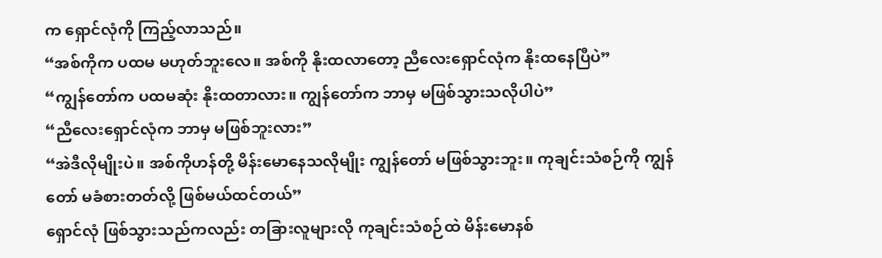က ရှောင်လုံကို ကြည့်လာသည်။
“အစ်ကိုက ပထမ မဟုတ်ဘူးလေ။ အစ်ကို နိုးထလာတော့ ညီလေးရှောင်လုံက နိုးထနေပြီပဲ”
“ကျွန်တော်က ပထမဆုံး နိုးထတာလား။ ကျွန်တော်က ဘာမှ မဖြစ်သွားသလိုပါပဲ”
“ညီလေးရှောင်လုံက ဘာမှ မဖြစ်ဘူးလား”
“အဲဒီလိုမျိုးပဲ။ အစ်ကိုဟန်တို့ မိန်းမောနေသလိုမျိုး ကျွန်တော် မဖြစ်သွားဘူး။ ကုချင်းသံစဉ်ကို ကျွန်တော် မခံစားတတ်လို့ ဖြစ်မယ်ထင်တယ်”
ရှောင်လုံ ဖြစ်သွားသည်ကလည်း တခြားလူများလို ကုချင်းသံစဉ်ထဲ မိန်းမောနစ်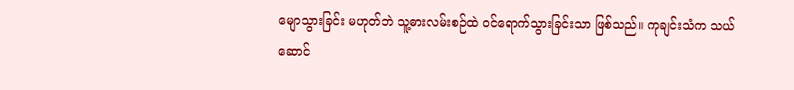မျောသွားခြင်း မဟုတ်ဘဲ သူ့ဓားလမ်းစဉ်ထဲ ဝင်ရောက်သွားခြင်းသာ ဖြစ်သည်။ ကုချင်းသံက သယ်ဆောင်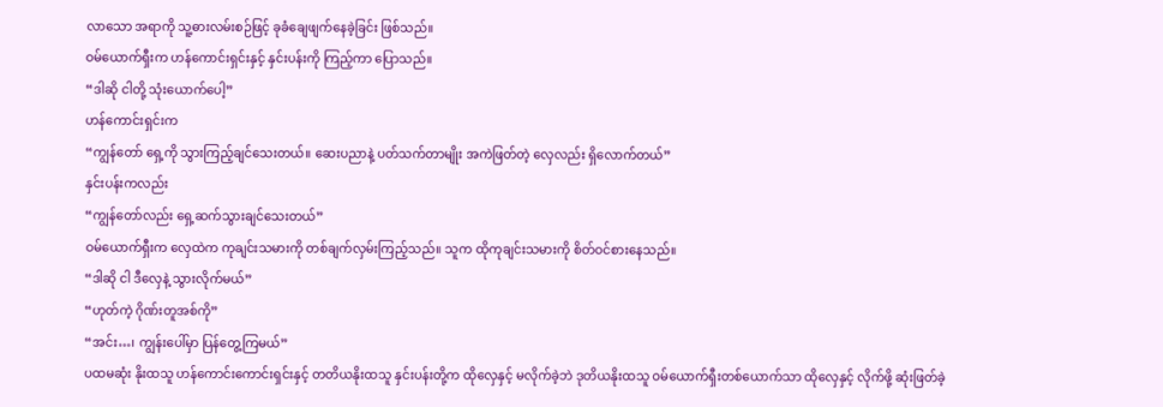လာသော အရာကို သူ့ဓားလမ်းစဉ်ဖြင့် ခုခံချေဖျက်နေခဲ့ခြင်း ဖြစ်သည်။
ဝမ်ယောက်ရှီးက ဟန်ကောင်းရှင်းနှင့် နှင်းပန်းကို ကြည့်ကာ ပြောသည်။
“ဒါဆို ငါတို့ သုံးယောက်ပေါ့”
ဟန်ကောင်းရှင်းက
“ကျွန်တော် ရှေ့ကို သွားကြည့်ချင်သေးတယ်။ ဆေးပညာနဲ့ ပတ်သက်တာမျိုး အကဲဖြတ်တဲ့ လှေလည်း ရှိလောက်တယ်”
နှင်းပန်းကလည်း
“ကျွန်တော်လည်း ရှေ့ဆက်သွားချင်သေးတယ်”
ဝမ်ယောက်ရှီးက လှေထဲက ကုချင်းသမားကို တစ်ချက်လှမ်းကြည့်သည်။ သူက ထိုကုချင်းသမားကို စိတ်ဝင်စားနေသည်။
“ဒါဆို ငါ ဒီလှေနဲ့ သွားလိုက်မယ်”
“ဟုတ်ကဲ့ ဂိုဏ်းတူအစ်ကို”
“အင်း…၊ ကျွန်းပေါ်မှာ ပြန်တွေ့ကြမယ်”
ပထမဆုံး နိုးထသူ ဟန်ကောင်းကောင်းရှင်းနှင့် တတိယနိုးထသူ နှင်းပန်းတို့က ထိုလှေနှင့် မလိုက်ခဲ့ဘဲ ဒုတိယနိုးထသူ ဝမ်ယောက်ရှီးတစ်ယောက်သာ ထိုလှေနှင့် လိုက်ဖို့ ဆုံးဖြတ်ခဲ့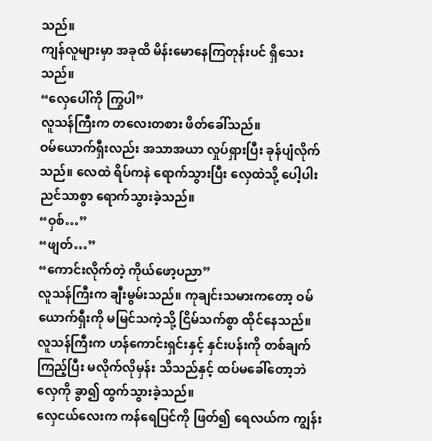သည်။
ကျန်လူများမှာ အခုထိ မိန်းမောနေကြတုန်းပင် ရှိသေးသည်။
“လှေပေါ်ကို ကြွပါ”
လူသန်ကြီးက တလေးတစား ဖိတ်ခေါ်သည်။
ဝမ်ယောက်ရှီးလည်း အသာအယာ လှုပ်ရှားပြီး ခုန်ပျံလိုက်သည်။ လေထဲ ရိပ်ကနဲ ရောက်သွားပြီး လှေထဲသို့ ပေါ့ပါးညင်သာစွာ ရောက်သွားခဲ့သည်။
“ဝှစ်…”
“ဖျတ်…”
“ကောင်းလိုက်တဲ့ ကိုယ်ဖော့ပညာ”
လူသန်ကြီးက ချီးမွမ်းသည်။ ကုချင်းသမားကတော့ ဝမ်ယောက်ရှီးကို မမြင်သကဲ့သို့ ငြိမ်သက်စွာ ထိုင်နေသည်။
လူသန်ကြီးက ဟန်ကောင်းရှင်းနှင့် နှင်းပန်းကို တစ်ချက်ကြည့်ပြီး မလိုက်လိုမှန်း သိသည်နှင့် ထပ်မခေါ်တော့ဘဲ လှေကို ခွာ၍ ထွက်သွားခဲ့သည်။
လှေငယ်လေးက ကန်ရေပြင်ကို ဖြတ်၍ ရေလယ်က ကျွန်း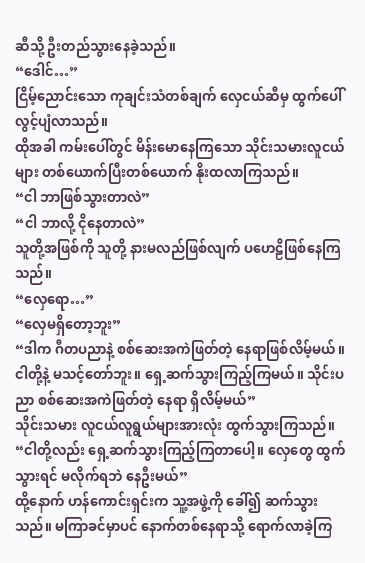ဆီသို့ ဦးတည်သွားနေခဲ့သည်။
“ဒေါင်…”
ငြိမ့်ညောင်းသော ကုချင်းသံတစ်ချက် လှေငယ်ဆီမှ ထွက်ပေါ် လွင့်ပျံလာသည်။
ထိုအခါ ကမ်းပေါ်တွင် မိန်းမောနေကြသော သိုင်းသမားလူငယ်များ တစ်ယောက်ပြီးတစ်ယောက် နိုးထလာကြသည်။
“ငါ ဘာဖြစ်သွားတာလဲ”
“ငါ ဘာလို့ ငိုနေတာလဲ”
သူတို့အဖြစ်ကို သူတို့ နားမလည်ဖြစ်လျက် ပဟေဠိဖြစ်နေကြသည်။
“လှေရော…”
“လှေမရှိတော့ဘူး”
“ဒါက ဂီတပညာနဲ့ စစ်ဆေးအကဲဖြတ်တဲ့ နေရာဖြစ်လိမ့်မယ်။ ငါတို့နဲ့ မသင့်တော်ဘူး။ ရှေ့ဆက်သွားကြည့်ကြမယ်။ သိုင်းပညာ စစ်ဆေးအကဲဖြတ်တဲ့ နေရာ ရှိလိမ့်မယ်”
သိုင်းသမား လူငယ်လူရွယ်များအားလုံး ထွက်သွားကြသည်။
“ငါတို့လည်း ရှေ့ဆက်သွားကြည့်ကြတာပေါ့။ လှေတွေ ထွက်သွားရင် မလိုက်ရဘဲ နေဦးမယ်”
ထို့နောက် ဟန်ကောင်းရှင်းက သူ့အဖွဲ့ကို ခေါ်၍ ဆက်သွားသည်။ မကြာခင်မှာပင် နောက်တစ်နေရာသို့ ရောက်လာခဲ့ကြ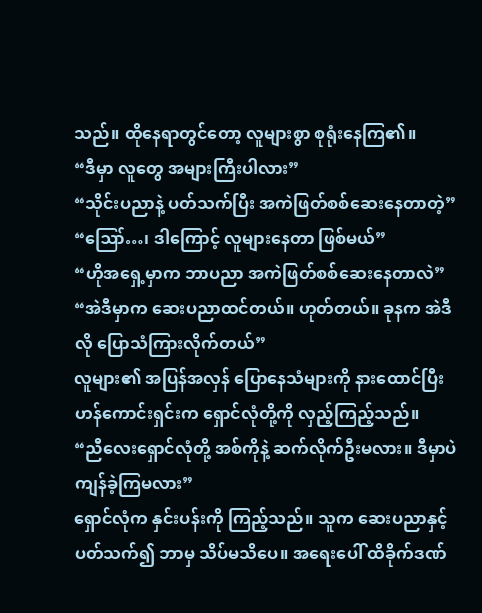သည်။ ထိုနေရာတွင်တော့ လူများစွာ စုရုံးနေကြ၏။
“ဒီမှာ လူတွေ အများကြီးပါလား”
“သိုင်းပညာနဲ့ ပတ်သက်ပြီး အကဲဖြတ်စစ်ဆေးနေတာတဲ့”
“ဪ…၊ ဒါကြောင့် လူများနေတာ ဖြစ်မယ်”
“ဟိုအရှေ့မှာက ဘာပညာ အကဲဖြတ်စစ်ဆေးနေတာလဲ”
“အဲဒီမှာက ဆေးပညာထင်တယ်။ ဟုတ်တယ်။ ခုနက အဲဒီလို ပြောသံကြားလိုက်တယ်”
လူများ၏ အပြန်အလှန် ပြောနေသံများကို နားထောင်ပြီး ဟန်ကောင်းရှင်းက ရှောင်လုံတို့ကို လှည့်ကြည့်သည်။
“ညီလေးရှောင်လုံတို့ အစ်ကိုနဲ့ ဆက်လိုက်ဦးမလား။ ဒီမှာပဲ ကျန်ခဲ့ကြမလား”
ရှောင်လုံက နှင်းပန်းကို ကြည့်သည်။ သူက ဆေးပညာနှင့် ပတ်သက်၍ ဘာမှ သိပ်မသိပေ။ အရေးပေါ် ထိခိုက်ဒဏ်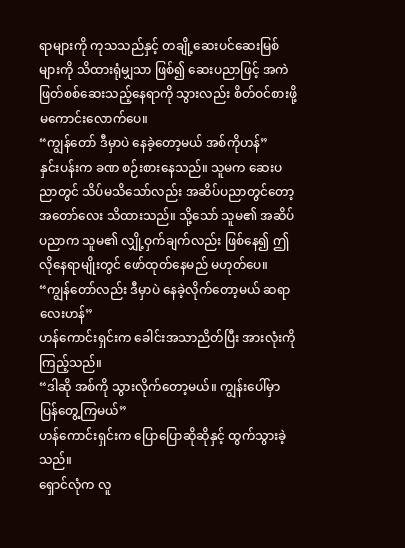ရာများကို ကုသသည်နှင့် တချို့ဆေးပင်ဆေးမြစ်များကို သိထားရုံမျှသာ ဖြစ်၍ ဆေးပညာဖြင့် အကဲဖြတ်စစ်ဆေးသည့်နေရာကို သွားလည်း စိတ်ဝင်စားဖို့ မကောင်းလောက်ပေ။
“ကျွန်တော် ဒီမှာပဲ နေခဲ့တော့မယ် အစ်ကိုဟန်”
နှင်းပန်းက ခဏ စဉ်းစားနေသည်။ သူမက ဆေးပညာတွင် သိပ်မသိသော်လည်း အဆိပ်ပညာတွင်တော့ အတော်လေး သိထားသည်။ သို့သော် သူမ၏ အဆိပ်ပညာက သူမ၏ လျှို့ဝှက်ချက်လည်း ဖြစ်နေ၍ ဤလိုနေရာမျိုးတွင် ဖော်ထုတ်နေမည် မဟုတ်ပေ။
“ကျွန်တော်လည်း ဒီမှာပဲ နေခဲ့လိုက်တော့မယ် ဆရာလေးဟန်”
ဟန်ကောင်းရှင်းက ခေါင်းအသာညိတ်ပြီး အားလုံးကို ကြည့်သည်။
“ဒါဆို အစ်ကို သွားလိုက်တော့မယ်။ ကျွန်းပေါ်မှာ ပြန်တွေ့ကြမယ်”
ဟန်ကောင်းရှင်းက ပြောပြောဆိုဆိုနှင့် ထွက်သွားခဲ့သည်။
ရှောင်လုံက လူ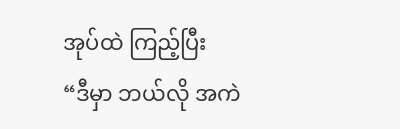အုပ်ထဲ ကြည့်ပြီး
“ဒီမှာ ဘယ်လို အကဲ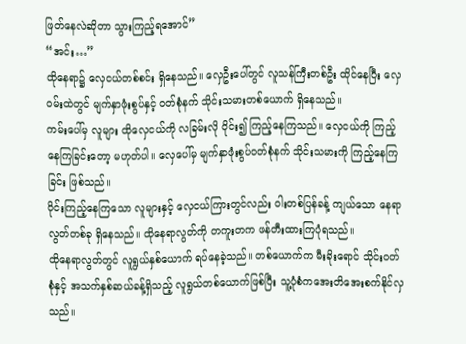ဖြတ်နေလဲဆိုတာ သွားကြည့်ရအောင်”
“အင်း…”
ထိုနေရာ၌ လှေငယ်တစ်စင်း ရှိနေသည်။ လှေဦးပေါ်တွင် လူသန်ကြီးတစ်ဦး ထိုင်နေပြီး လှေဝမ်းထဲတွင် မျက်နှာဖုံးစွပ်နှင့် ဝတ်စုံနက် သိုင်းသမားတစ်ယောက် ရှိနေသည်။
ကမ်းပေါ်မှ လူများ ထိုလှေငယ်ကို လခြမ်းလို ဝိုင်း၍ ကြည့်နေကြသည်။ လှေငယ်ကို ကြည့်နေကြခြင်းတော့ မဟုတ်ပါ။ လှေပေါ်မှ မျက်နှာဖုံးစွပ်ဝတ်စုံနက် သိုင်းသမားကို ကြည့်နေကြခြင်း ဖြစ်သည်။
ဝိုင်းကြည့်နေကြသော လူများနှင့် လှေငယ်ကြားတွင်လည်း ဝါးတစ်ပြန်ခန့် ကျယ်သော နေရာလွတ်တစ်ခု ရှိနေသည်။ ထိုနေရာလွတ်ကို တကူးတက ဖန်တီးထားကြပုံရသည်။
ထိုနေရာလွတ်တွင် လူရွယ်နှစ်ယောက် ရပ်နေခဲ့သည်။ တစ်ယောက်က မီးခိုးရောင် သိုင်းဝတ်စုံနှင့် အသက်နှစ်ဆယ်ခန့်ရှိသည့် လူရွယ်တစ်ယောက်ဖြစ်ပြီး သူ့ပုံစံကအေးတိအေးစက်နိုင်လှသည်။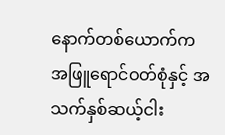နောက်တစ်ယောက်က အဖြူရောင်ဝတ်စုံနှင့် အသက်နှစ်ဆယ့်ငါး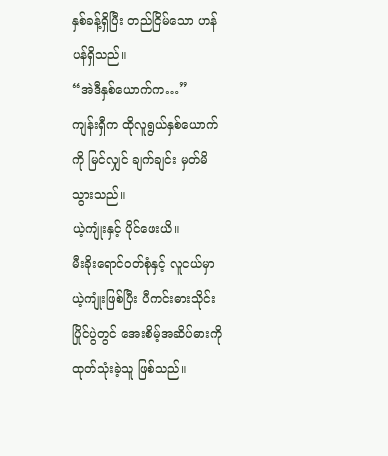နှစ်ခန့်ရှိပြီး တည်ငြိမ်သော ဟန်ပန်ရှိသည်။
“အဲဒီနှစ်ယောက်က…”
ကျန်းရှီက ထိုလူရွယ်နှစ်ယောက်ကို မြင်လျှင် ချက်ချင်း မှတ်မိသွားသည်။
ယဲ့ကျုံးနှင့် ပိုင်ဖေးယိ။
မီးခိုးရောင်ဝတ်စုံနှင့် လူငယ်မှာ ယဲ့ကျုံးဖြစ်ပြီး ပီကင်းဓားသိုင်းပြိုင်ပွဲတွင် အေးစိမ့်အဆိပ်ဓားကို ထုတ်သုံးခဲ့သူ ဖြစ်သည်။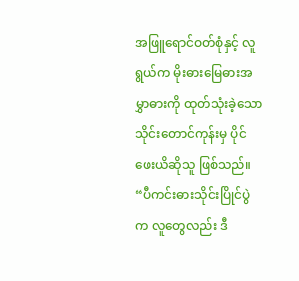အဖြူရောင်ဝတ်စုံနှင့် လူရွယ်က မိုးဓားမြေဓားအမွှာဓားကို ထုတ်သုံးခဲ့သော သိုင်းတောင်ကုန်းမှ ပိုင်ဖေးယိဆိုသူ ဖြစ်သည်။
“ပီကင်းဓားသိုင်းပြိုင်ပွဲက လူတွေလည်း ဒီ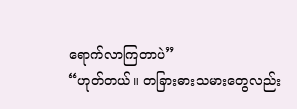ရောက်လာကြတာပဲ”
“ဟုတ်တယ်။ တခြားဓားသမားတွေလည်း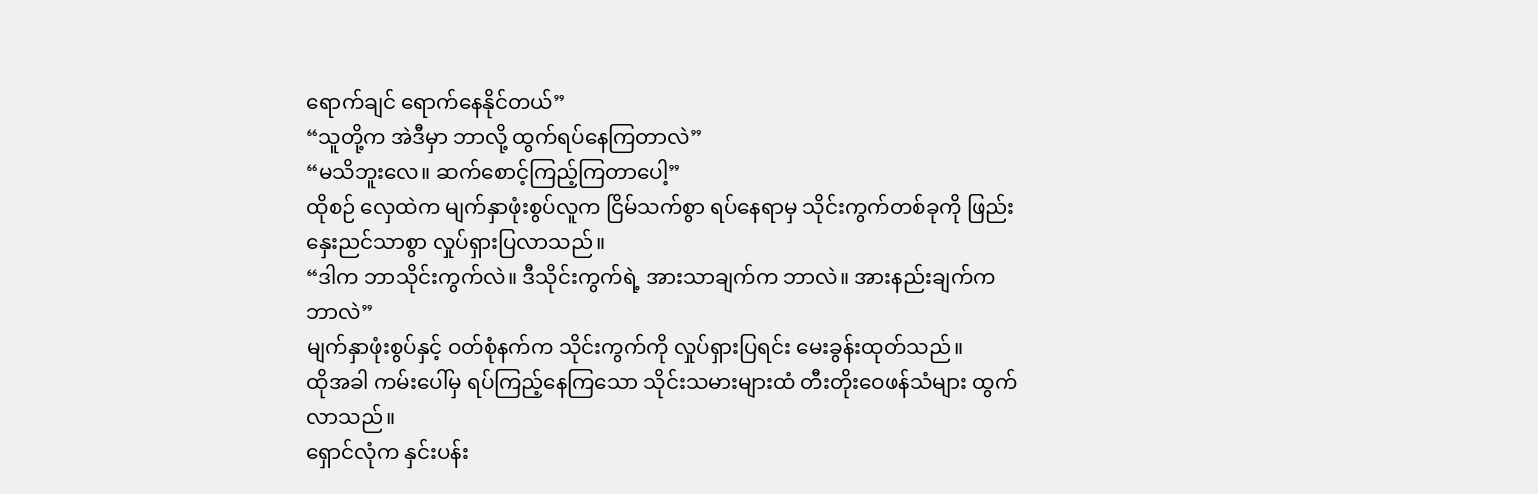ရောက်ချင် ရောက်နေနိုင်တယ်”
“သူတို့က အဲဒီမှာ ဘာလို့ ထွက်ရပ်နေကြတာလဲ”
“မသိဘူးလေ။ ဆက်စောင့်ကြည့်ကြတာပေါ့”
ထိုစဉ် လှေထဲက မျက်နှာဖုံးစွပ်လူက ငြိမ်သက်စွာ ရပ်နေရာမှ သိုင်းကွက်တစ်ခုကို ဖြည်းနှေးညင်သာစွာ လှုပ်ရှားပြလာသည်။
“ဒါက ဘာသိုင်းကွက်လဲ။ ဒီသိုင်းကွက်ရဲ့ အားသာချက်က ဘာလဲ။ အားနည်းချက်က ဘာလဲ”
မျက်နှာဖုံးစွပ်နှင့် ဝတ်စုံနက်က သိုင်းကွက်ကို လှုပ်ရှားပြရင်း မေးခွန်းထုတ်သည်။
ထိုအခါ ကမ်းပေါ်မှ ရပ်ကြည့်နေကြသော သိုင်းသမားများထံ တီးတိုးဝေဖန်သံများ ထွက်လာသည်။
ရှောင်လုံက နှင်းပန်း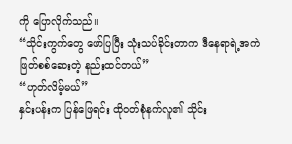ကို ပြောလိုက်သည်။
“သိုင်းကွက်တွေ ဖော်ပြပြီး သုံးသပ်ခိုင်းတာက ဒီနေရာရဲ့အကဲဖြတ်စစ်ဆေးတဲ့ နည်းထင်တယ်”
“ဟုတ်လိမ့်မယ်”
နှင်းပန်းက ပြန်ဖြေရင်း ထိုဝတ်စုံနက်လူ၏ သိုင်း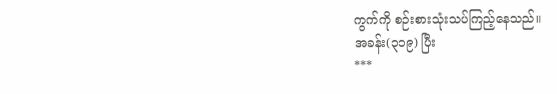ကွက်ကို စဉ်းစားသုံးသပ်ကြည့်နေသည်။
အခန်း(၃၁၉) ပြီး
***